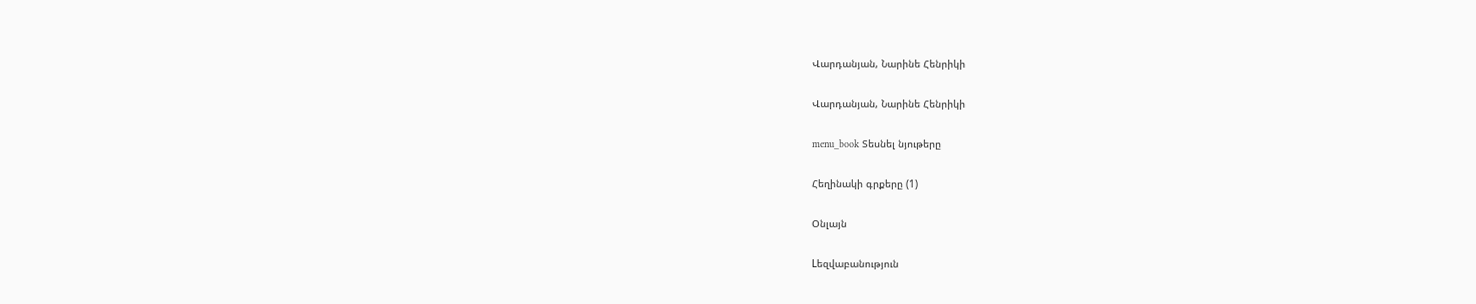Վարդանյան, Նարինե Հենրիկի

Վարդանյան, Նարինե Հենրիկի

menu_book Տեսնել նյութերը

Հեղինակի գրքերը (1)

Օնլայն

Lեզվաբանություն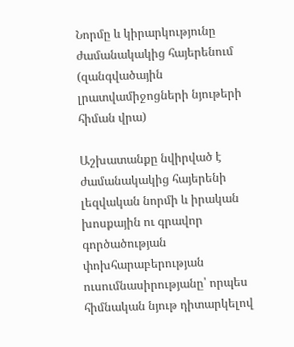Նորմը և կիրարկությունը ժամանակակից հայերենում (զանգվածային լրատվամիջոցների նյութերի հիման վրա)

Աշխատանքը նվիրված է ժամանակակից հայերենի լեզվական նորմի և իրական խոսքային ու գրավոր գործածության փոխհարաբերության ուսումնասիրությանը՝ որպես հիմնական նյութ դիտարկելով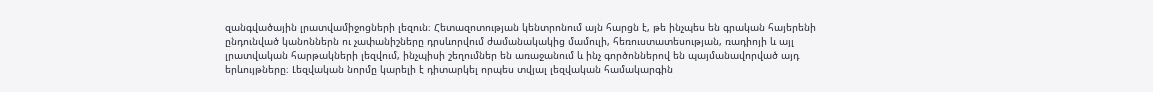զանգվածային լրատվամիջոցների լեզուն։ Հետազոտության կենտրոնում այն հարցն է, թե ինչպես են գրական հայերենի ընդունված կանոններն ու չափանիշները դրսևորվում ժամանակակից մամուլի, հեռուստատեսության, ռադիոյի և այլ լրատվական հարթակների լեզվում, ինչպիսի շեղումներ են առաջանում և ինչ գործոններով են պայմանավորված այդ երևույթները։ Լեզվական նորմը կարելի է դիտարկել որպես տվյալ լեզվական համակարգին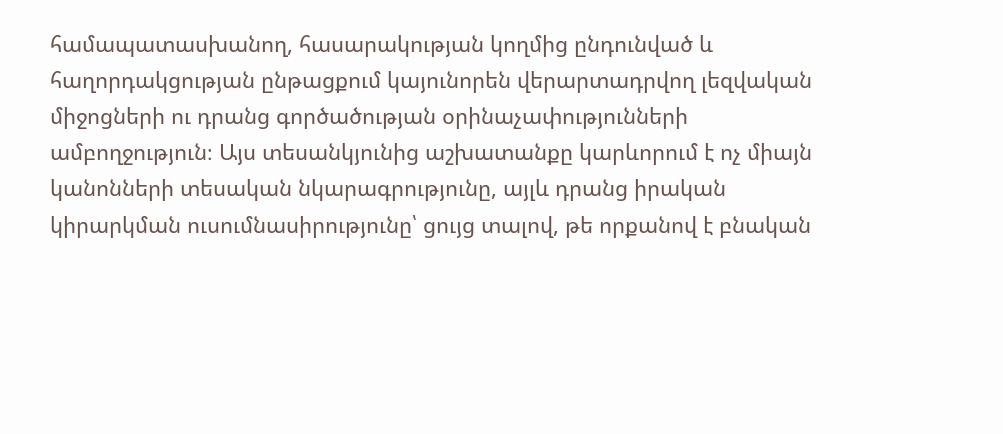համապատասխանող, հասարակության կողմից ընդունված և հաղորդակցության ընթացքում կայունորեն վերարտադրվող լեզվական միջոցների ու դրանց գործածության օրինաչափությունների ամբողջություն։ Այս տեսանկյունից աշխատանքը կարևորում է ոչ միայն կանոնների տեսական նկարագրությունը, այլև դրանց իրական կիրարկման ուսումնասիրությունը՝ ցույց տալով, թե որքանով է բնական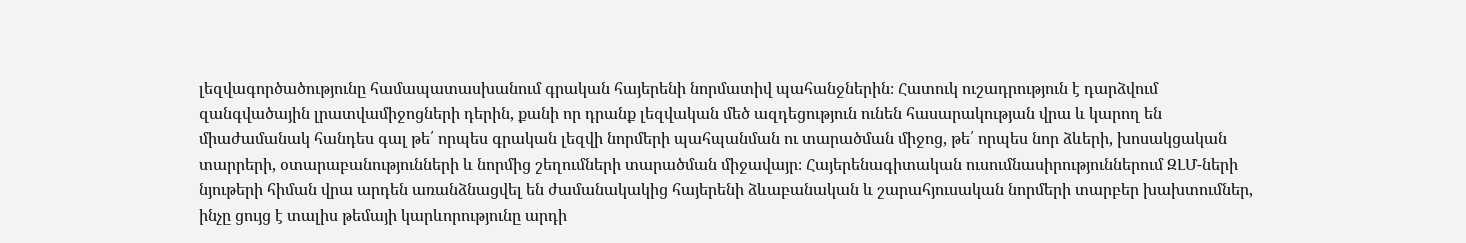լեզվագործածությունը համապատասխանում գրական հայերենի նորմատիվ պահանջներին։ Հատուկ ուշադրություն է դարձվում զանգվածային լրատվամիջոցների դերին, քանի որ դրանք լեզվական մեծ ազդեցություն ունեն հասարակության վրա և կարող են միաժամանակ հանդես գալ թե՛ որպես գրական լեզվի նորմերի պահպանման ու տարածման միջոց, թե՛ որպես նոր ձևերի, խոսակցական տարրերի, օտարաբանությունների և նորմից շեղումների տարածման միջավայր։ Հայերենագիտական ուսումնասիրություններում ԶԼՄ-ների նյութերի հիման վրա արդեն առանձնացվել են ժամանակակից հայերենի ձևաբանական և շարահյուսական նորմերի տարբեր խախտումներ, ինչը ցույց է տալիս թեմայի կարևորությունը արդի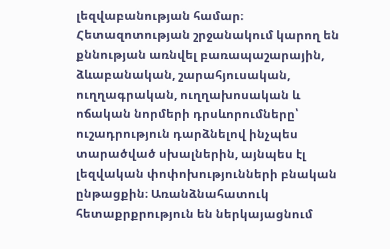լեզվաբանության համար։ Հետազոտության շրջանակում կարող են քննության առնվել բառապաշարային, ձևաբանական, շարահյուսական, ուղղագրական, ուղղախոսական և ոճական նորմերի դրսևորումները՝ ուշադրություն դարձնելով ինչպես տարածված սխալներին, այնպես էլ լեզվական փոփոխությունների բնական ընթացքին։ Առանձնահատուկ հետաքրքրություն են ներկայացնում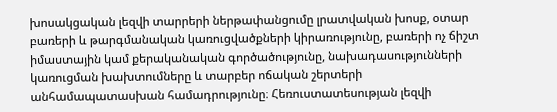խոսակցական լեզվի տարրերի ներթափանցումը լրատվական խոսք, օտար բառերի և թարգմանական կառուցվածքների կիրառությունը, բառերի ոչ ճիշտ իմաստային կամ քերականական գործածությունը, նախադասությունների կառուցման խախտումները և տարբեր ոճական շերտերի անհամապատասխան համադրությունը։ Հեռուստատեսության լեզվի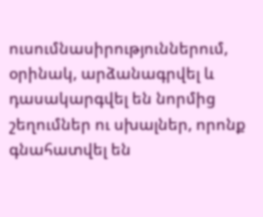ուսումնասիրություններում, օրինակ, արձանագրվել և դասակարգվել են նորմից շեղումներ ու սխալներ, որոնք գնահատվել են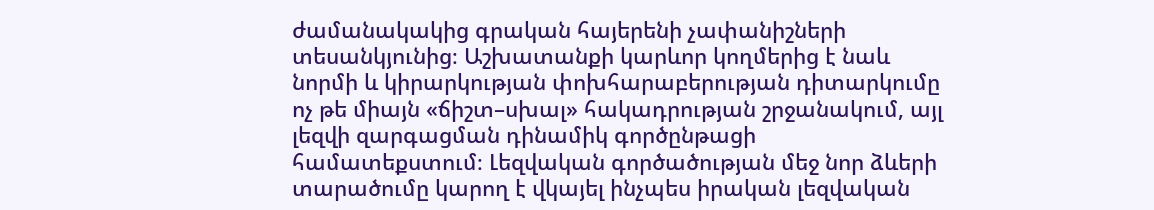ժամանակակից գրական հայերենի չափանիշների տեսանկյունից։ Աշխատանքի կարևոր կողմերից է նաև նորմի և կիրարկության փոխհարաբերության դիտարկումը ոչ թե միայն «ճիշտ–սխալ» հակադրության շրջանակում, այլ լեզվի զարգացման դինամիկ գործընթացի համատեքստում։ Լեզվական գործածության մեջ նոր ձևերի տարածումը կարող է վկայել ինչպես իրական լեզվական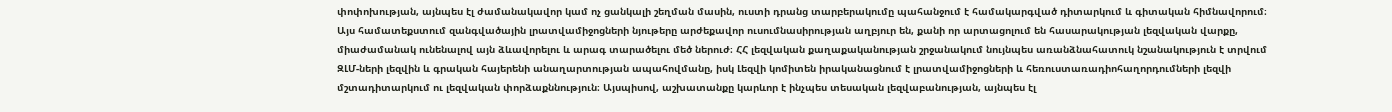փոփոխության, այնպես էլ ժամանակավոր կամ ոչ ցանկալի շեղման մասին, ուստի դրանց տարբերակումը պահանջում է համակարգված դիտարկում և գիտական հիմնավորում։ Այս համատեքստում զանգվածային լրատվամիջոցների նյութերը արժեքավոր ուսումնասիրության աղբյուր են, քանի որ արտացոլում են հասարակության լեզվական վարքը, միաժամանակ ունենալով այն ձևավորելու և արագ տարածելու մեծ ներուժ։ ՀՀ լեզվական քաղաքականության շրջանակում նույնպես առանձնահատուկ նշանակություն է տրվում ԶԼՄ-ների լեզվին և գրական հայերենի անաղարտության ապահովմանը, իսկ Լեզվի կոմիտեն իրականացնում է լրատվամիջոցների և հեռուստառադիոհաղորդումների լեզվի մշտադիտարկում ու լեզվական փորձաքննություն։ Այսպիսով, աշխատանքը կարևոր է ինչպես տեսական լեզվաբանության, այնպես էլ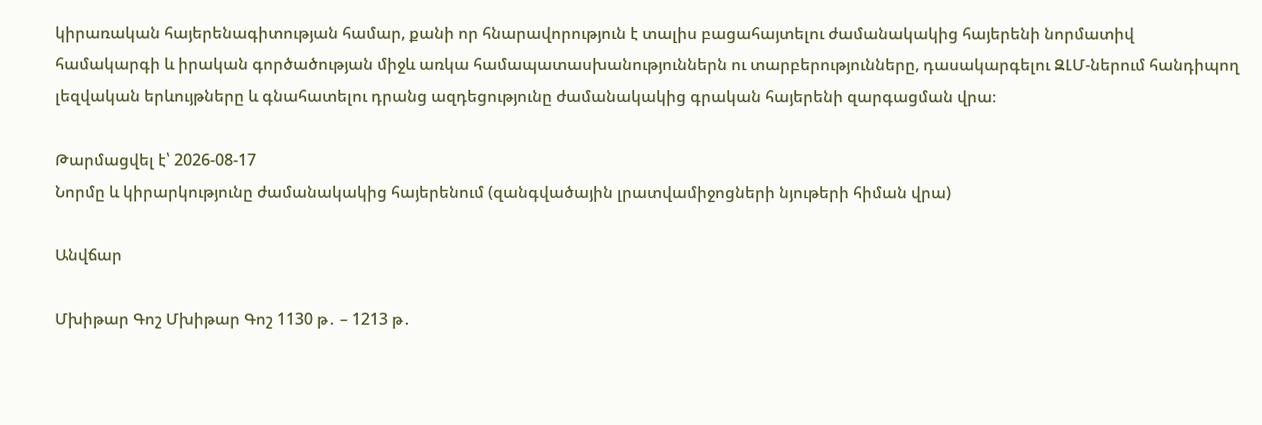կիրառական հայերենագիտության համար, քանի որ հնարավորություն է տալիս բացահայտելու ժամանակակից հայերենի նորմատիվ համակարգի և իրական գործածության միջև առկա համապատասխանություններն ու տարբերությունները, դասակարգելու ԶԼՄ-ներում հանդիպող լեզվական երևույթները և գնահատելու դրանց ազդեցությունը ժամանակակից գրական հայերենի զարգացման վրա։

Թարմացվել է՝ 2026-08-17
Նորմը և կիրարկությունը ժամանակակից հայերենում (զանգվածային լրատվամիջոցների նյութերի հիման վրա)

Անվճար

Մխիթար Գոշ Մխիթար Գոշ 1130 թ․ – 1213 թ․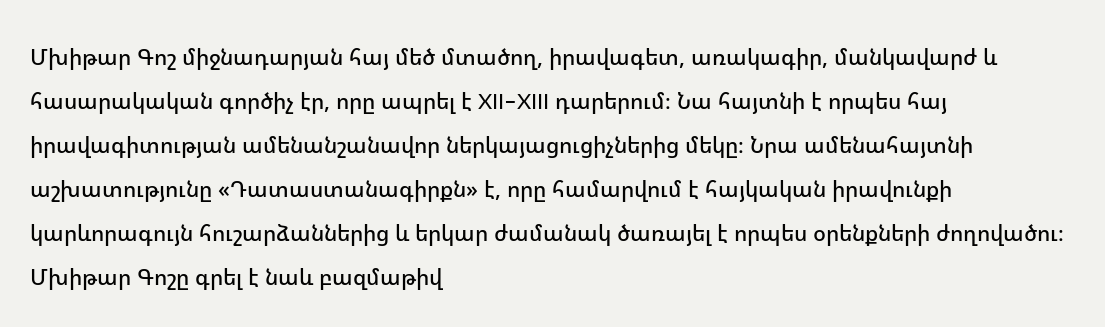Մխիթար Գոշ միջնադարյան հայ մեծ մտածող, իրավագետ, առակագիր, մանկավարժ և հասարակական գործիչ էր, որը ապրել է XII–XIII դարերում։ Նա հայտնի է որպես հայ իրավագիտության ամենանշանավոր ներկայացուցիչներից մեկը։ Նրա ամենահայտնի աշխատությունը «Դատաստանագիրքն» է, որը համարվում է հայկական իրավունքի կարևորագույն հուշարձաններից և երկար ժամանակ ծառայել է որպես օրենքների ժողովածու։ Մխիթար Գոշը գրել է նաև բազմաթիվ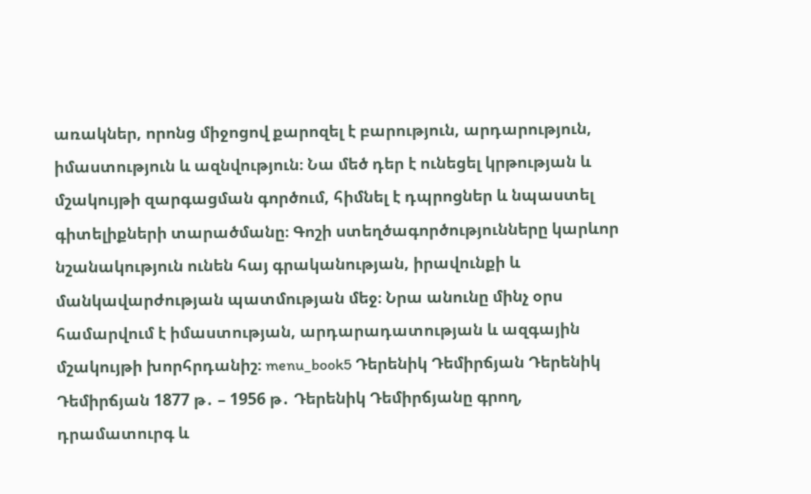առակներ, որոնց միջոցով քարոզել է բարություն, արդարություն, իմաստություն և ազնվություն։ Նա մեծ դեր է ունեցել կրթության և մշակույթի զարգացման գործում, հիմնել է դպրոցներ և նպաստել գիտելիքների տարածմանը։ Գոշի ստեղծագործությունները կարևոր նշանակություն ունեն հայ գրականության, իրավունքի և մանկավարժության պատմության մեջ։ Նրա անունը մինչ օրս համարվում է իմաստության, արդարադատության և ազգային մշակույթի խորհրդանիշ։ menu_book5 Դերենիկ Դեմիրճյան Դերենիկ Դեմիրճյան 1877 թ․ – 1956 թ․ Դերենիկ Դեմիրճյանը գրող, դրամատուրգ և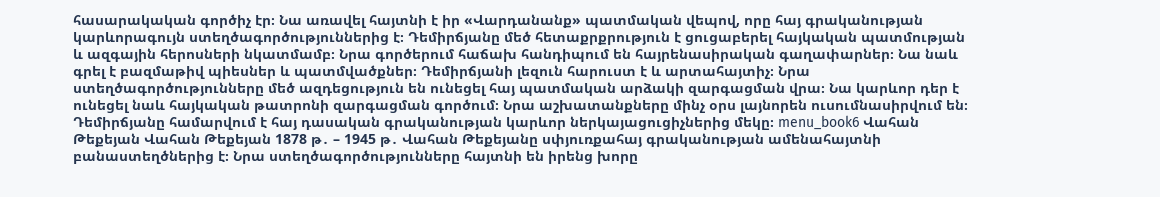հասարակական գործիչ էր։ Նա առավել հայտնի է իր «Վարդանանք» պատմական վեպով, որը հայ գրականության կարևորագույն ստեղծագործություններից է։ Դեմիրճյանը մեծ հետաքրքրություն է ցուցաբերել հայկական պատմության և ազգային հերոսների նկատմամբ։ Նրա գործերում հաճախ հանդիպում են հայրենասիրական գաղափարներ։ Նա նաև գրել է բազմաթիվ պիեսներ և պատմվածքներ։ Դեմիրճյանի լեզուն հարուստ է և արտահայտիչ։ Նրա ստեղծագործությունները մեծ ազդեցություն են ունեցել հայ պատմական արձակի զարգացման վրա։ Նա կարևոր դեր է ունեցել նաև հայկական թատրոնի զարգացման գործում։ Նրա աշխատանքները մինչ օրս լայնորեն ուսումնասիրվում են։ Դեմիրճյանը համարվում է հայ դասական գրականության կարևոր ներկայացուցիչներից մեկը։ menu_book6 Վահան Թեքեյան Վահան Թեքեյան 1878 թ․ – 1945 թ․ Վահան Թեքեյանը սփյուռքահայ գրականության ամենահայտնի բանաստեղծներից է։ Նրա ստեղծագործությունները հայտնի են իրենց խորը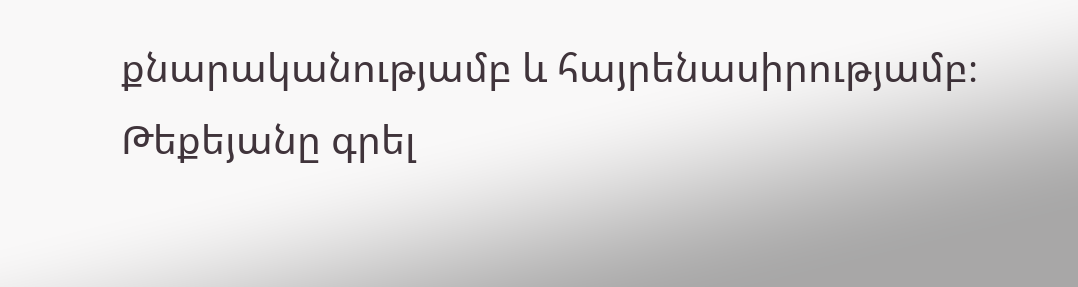քնարականությամբ և հայրենասիրությամբ։ Թեքեյանը գրել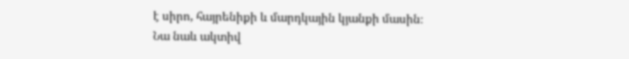է սիրո, հայրենիքի և մարդկային կյանքի մասին։ Նա նաև ակտիվ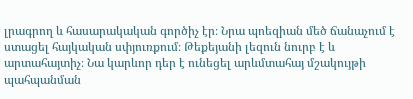լրագրող և հասարակական գործիչ էր։ Նրա պոեզիան մեծ ճանաչում է ստացել հայկական սփյուռքում։ Թեքեյանի լեզուն նուրբ է և արտահայտիչ։ Նա կարևոր դեր է ունեցել արևմտահայ մշակույթի պահպանման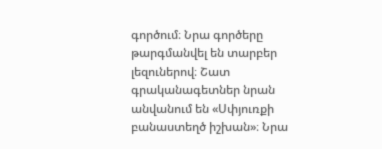գործում։ Նրա գործերը թարգմանվել են տարբեր լեզուներով։ Շատ գրականագետներ նրան անվանում են «Սփյուռքի բանաստեղծ իշխան»։ Նրա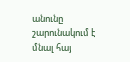անունը շարունակում է մնալ հայ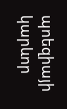պոեզիայի կարևոր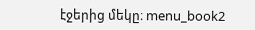էջերից մեկը։ menu_book2